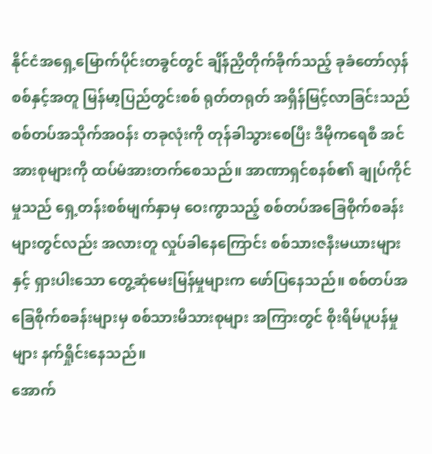နိုင်ငံအရှေ့မြောက်ပိုင်းတခွင်တွင် ချိန်ညှိတိုက်ခိုက်သည့် ခုခံတော်လှန်စစ်နှင့်အတူ မြန်မာ့ပြည်တွင်းစစ် ရုတ်တရုတ် အရှိန်မြင့်လာခြင်းသည် စစ်တပ်အသိုက်အဝန်း တခုလုံးကို တုန်ခါသွားစေပြီး ဒီမိုကရေစီ အင်အားစုများကို ထပ်မံအားတက်စေသည်။ အာဏာရှင်စနစ်၏ ချုပ်ကိုင်မှုသည် ရှေ့တန်းစစ်မျက်နှာမှ ဝေးကွာသည့် စစ်တပ်အခြေစိုက်စခန်းများတွင်လည်း အလားတူ လှုပ်ခါနေကြောင်း စစ်သားဇနီးမယားများနှင့် ရှားပါးသော တွေ့ဆုံမေးမြန်မှုများက ဖော်ပြနေသည်။ စစ်တပ်အခြေစိုက်စခန်းများမှ စစ်သားမိသားစုများ အကြားတွင် စိုးရိမ်ပူပန်မှုများ နက်ရှိုင်းနေသည်။
အောက်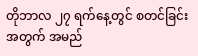တိုဘာလ ၂၇ ရက်နေ့တွင် စတင်ခြင်းအတွက် အမည်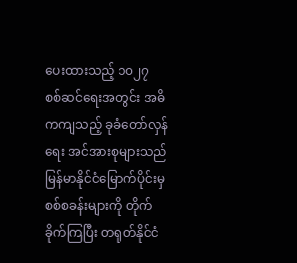ပေးထားသည့် ၁၀၂၇ စစ်ဆင်ရေးအတွင်း အဓိကကျသည့် ခုခံတော်လှန်ရေး အင်အားစုများသည် မြန်မာနိုင်ငံမြောက်ပိုင်းမှ စစ်စခန်းများကို တိုက်ခိုက်ကြပြီး တရုတ်နိုင်ငံ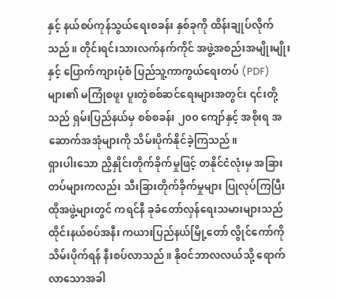နှင့် နယ်စပ်ကုန်သွယ်ရေးစခန်း နှစ်ခုကို ထိန်းချုပ်လိုက်သည်။ တိုင်းရင်းသားလက်နက်ကိုင် အဖွဲ့အစည်းအမျိုးမျိုးနှင့် ပြောက်ကျားပုံစံ ပြည်သူ့ကာကွယ်ရေးတပ် (PDF) များ၏ မကြုံစဖူး ပူးတွဲစစ်ဆင်ရေးများအတွင်း ၎င်းတို့သည် ရှမ်းပြည်နယ်မှ စစ်စခန်း ၂၀၀ ကျော်နှင့် အစိုးရ အဆောက်အအုံများကို သိမ်းပိုက်နိုင်ခဲ့ကြသည်။
ရှားပါးသော ညှိနှိုင်းတိုက်ခိုက်မှုဖြင့် တနိုင်ငံလုံးမှ အခြားတပ်များကလည်း သီးခြားတိုက်ခိုက်မှုများ ပြုလုပ်ကြပြီး ထိုအဖွဲ့များတွင် ကရင်နီ ခုခံတော်လှန်ရေးသမားများသည် ထိုင်းနယ်စပ်အနီး ကယားပြည်နယ်မြို့တော် လွိုင်ကော်ကို သိမ်းပိုက်ရန် နီးစပ်လာသည်။ နိုဝင်ဘာလလယ်သို့ ရောက်လာသောအခါ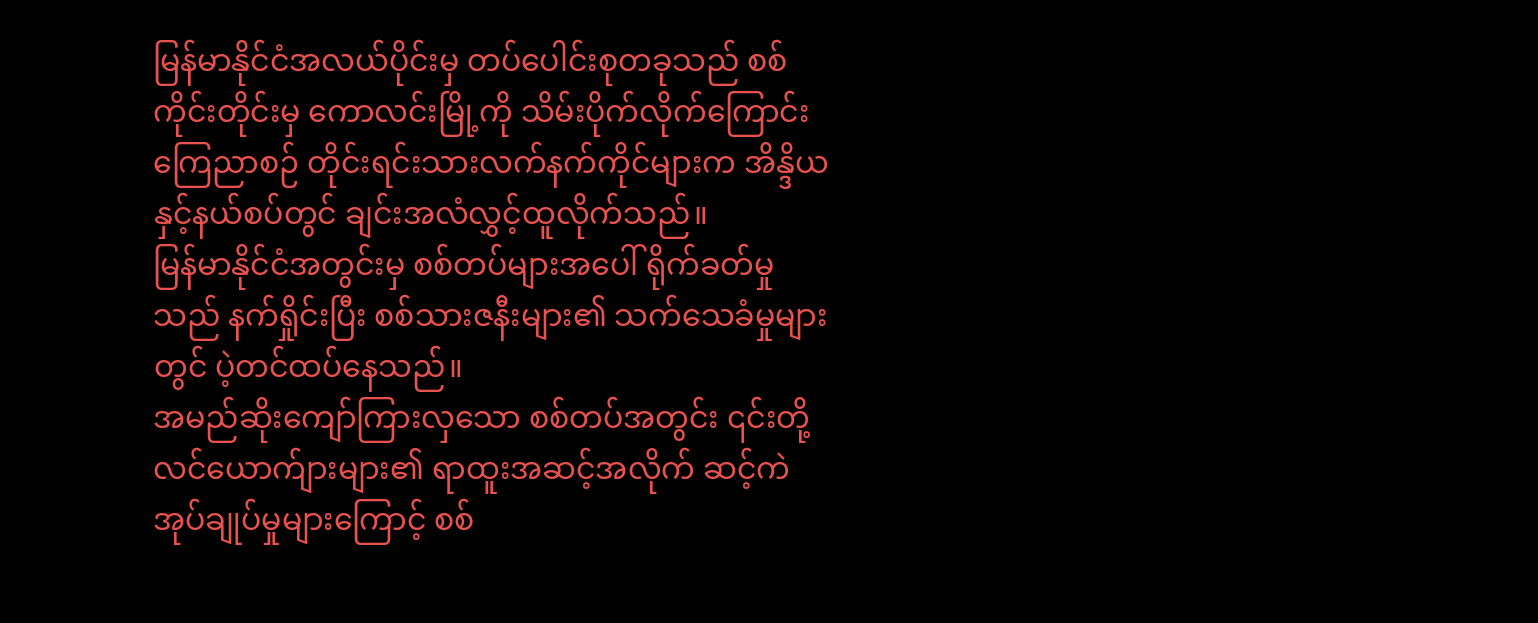မြန်မာနိုင်ငံအလယ်ပိုင်းမှ တပ်ပေါင်းစုတခုသည် စစ်ကိုင်းတိုင်းမှ ကောလင်းမြို့ကို သိမ်းပိုက်လိုက်ကြောင်း ကြေညာစဉ် တိုင်းရင်းသားလက်နက်ကိုင်များက အိန္ဒိယနှင့်နယ်စပ်တွင် ချင်းအလံလွှင့်ထူလိုက်သည်။
မြန်မာနိုင်ငံအတွင်းမှ စစ်တပ်များအပေါ် ရိုက်ခတ်မှုသည် နက်ရှိုင်းပြီး စစ်သားဇနီးများ၏ သက်သေခံမှုများတွင် ပဲ့တင်ထပ်နေသည်။
အမည်ဆိုးကျော်ကြားလှသော စစ်တပ်အတွင်း ၎င်းတို့လင်ယောက်ျားများ၏ ရာထူးအဆင့်အလိုက် ဆင့်ကဲအုပ်ချုပ်မှုများကြောင့် စစ်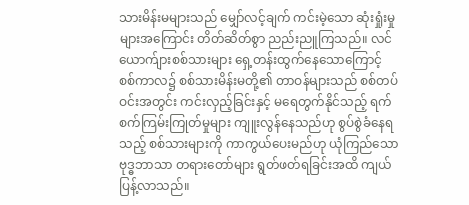သားမိန်းမများသည် မျှော်လင့်ချက် ကင်းမဲ့သော ဆုံးရှုံးမှုများအကြောင်း တိတ်ဆိတ်စွာ ညည်းညူကြသည်။ လင်ယောက်ျားစစ်သားများ ရှေ့တန်းထွက်နေသောကြောင့် စစ်ကာလ၌ စစ်သားမိန်းမတို့၏ တာဝန်များသည် စစ်တပ်ဝင်းအတွင်း ကင်းလှည့်ခြင်းနှင့် မရေတွက်နိုင်သည့် ရက်စက်ကြမ်းကြုတ်မှုများ ကျူးလွန်နေသည်ဟု စွပ်စွဲခံနေရသည့် စစ်သားများကို ကာကွယ်ပေးမည်ဟု ယုံကြည်သော ဗုဒ္ဓဘာသာ တရားတော်များ ရွတ်ဖတ်ရခြင်းအထိ ကျယ်ပြန့်လာသည်။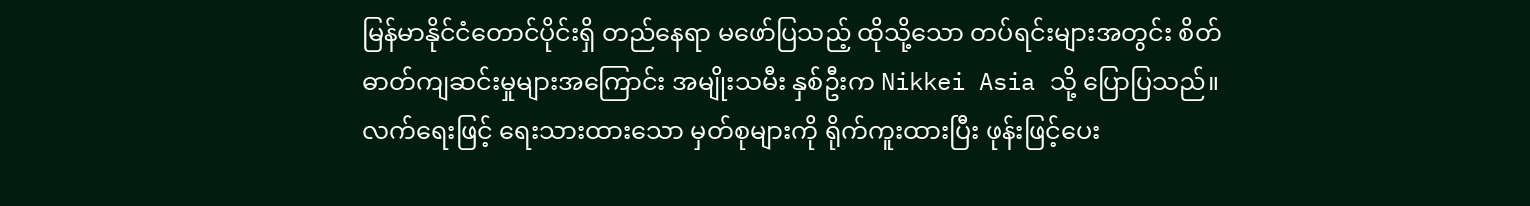မြန်မာနိုင်ငံတောင်ပိုင်းရှိ တည်နေရာ မဖော်ပြသည့် ထိုသို့သော တပ်ရင်းများအတွင်း စိတ်ဓာတ်ကျဆင်းမှုများအကြောင်း အမျိုးသမီး နှစ်ဦးက Nikkei Asia သို့ ပြောပြသည်။
လက်ရေးဖြင့် ရေးသားထားသော မှတ်စုများကို ရိုက်ကူးထားပြီး ဖုန်းဖြင့်ပေး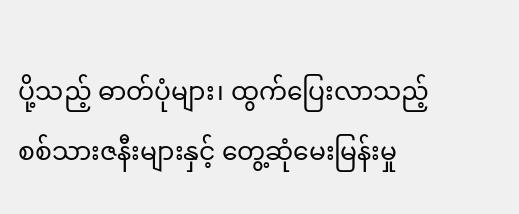ပို့သည့် ဓာတ်ပုံများ၊ ထွက်ပြေးလာသည့် စစ်သားဇနီးများနှင့် တွေ့ဆုံမေးမြန်းမှု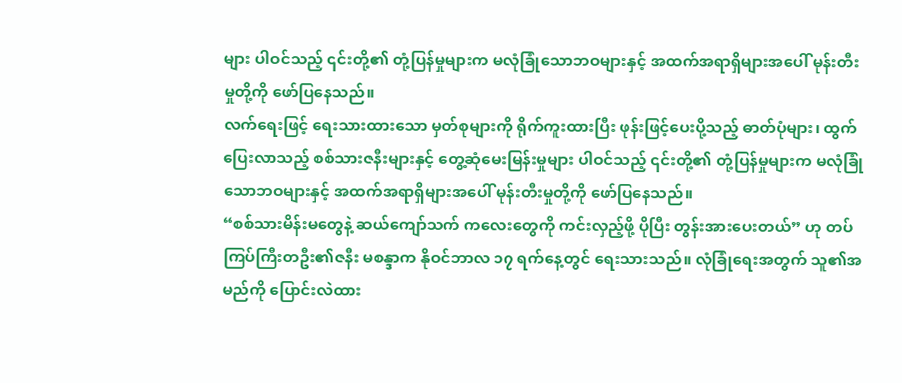များ ပါဝင်သည့် ၎င်းတို့၏ တုံ့ပြန်မှုများက မလုံခြုံသောဘဝများနှင့် အထက်အရာရှိများအပေါ် မုန်းတီးမှုတို့ကို ဖော်ပြနေသည်။
လက်ရေးဖြင့် ရေးသားထားသော မှတ်စုများကို ရိုက်ကူးထားပြီး ဖုန်းဖြင့်ပေးပို့သည့် ဓာတ်ပုံများ၊ ထွက်ပြေးလာသည့် စစ်သားဇနီးများနှင့် တွေ့ဆုံမေးမြန်းမှုများ ပါဝင်သည့် ၎င်းတို့၏ တုံ့ပြန်မှုများက မလုံခြုံသောဘဝများနှင့် အထက်အရာရှိများအပေါ် မုန်းတီးမှုတို့ကို ဖော်ပြနေသည်။
“စစ်သားမိန်းမတွေနဲ့ ဆယ်ကျော်သက် ကလေးတွေကို ကင်းလှည့်ဖို့ ပိုပြီး တွန်းအားပေးတယ်” ဟု တပ်ကြပ်ကြီးတဦး၏ဇနီး မစန္ဒာက နိုဝင်ဘာလ ၁၇ ရက်နေ့တွင် ရေးသားသည်။ လုံခြုံရေးအတွက် သူ၏အမည်ကို ပြောင်းလဲထား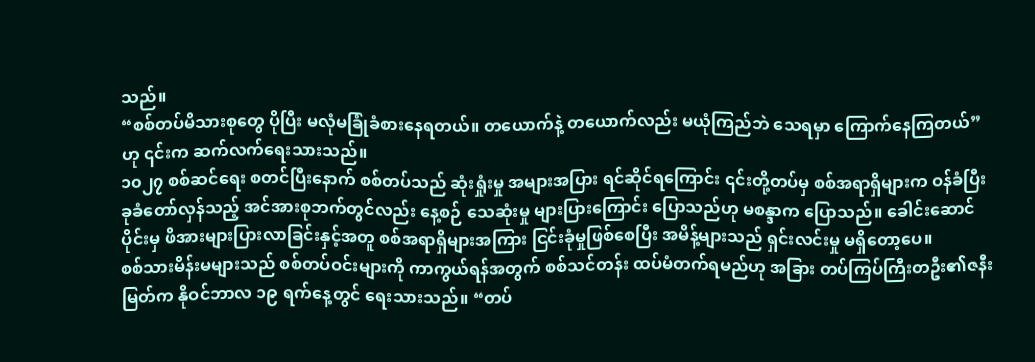သည်။
“စစ်တပ်မိသားစုတွေ ပိုပြီး မလုံမခြုံခံစားနေရတယ်။ တယောက်နဲ့ တယောက်လည်း မယုံကြည်ဘဲ သေရမှာ ကြောက်နေကြတယ်” ဟု ၎င်းက ဆက်လက်ရေးသားသည်။
၁၀၂၇ စစ်ဆင်ရေး စတင်ပြီးနောက် စစ်တပ်သည် ဆုံးရှုံးမှု အများအပြား ရင်ဆိုင်ရကြောင်း ၎င်းတို့တပ်မှ စစ်အရာရှိများက ဝန်ခံပြီး ခုခံတော်လှန်သည့် အင်အားစုဘက်တွင်လည်း နေ့စဉ် သေဆုံးမှု များပြားကြောင်း ပြောသည်ဟု မစန္ဒာက ပြောသည်။ ခေါင်းဆောင်ပိုင်းမှ ဖိအားများပြားလာခြင်းနှင့်အတူ စစ်အရာရှိများအကြား ငြင်းခုံမှုဖြစ်စေပြီး အမိန့်များသည် ရှင်းလင်းမှု မရှိတော့ပေ။
စစ်သားမိန်းမများသည် စစ်တပ်ဝင်းများကို ကာကွယ်ရန်အတွက် စစ်သင်တန်း ထပ်မံတက်ရမည်ဟု အခြား တပ်ကြပ်ကြီးတဦး၏ဇနီး မြတ်က နိုဝင်ဘာလ ၁၉ ရက်နေ့တွင် ရေးသားသည်။ “တပ်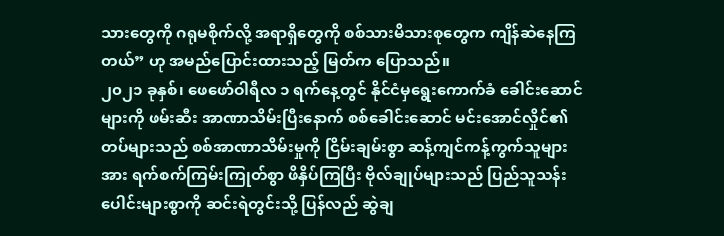သားတွေကို ဂရုမစိုက်လို့ အရာရှိတွေကို စစ်သားမိသားစုတွေက ကျိန်ဆဲနေကြတယ်” ဟု အမည်ပြောင်းထားသည့် မြတ်က ပြောသည်။
၂၀၂၁ ခုနှစ်၊ ဖေဖော်ဝါရီလ ၁ ရက်နေ့တွင် နိုင်ငံမှရွေးကောက်ခံ ခေါင်းဆောင်များကို ဖမ်းဆီး အာဏာသိမ်းပြီးနောက် စစ်ခေါင်းဆောင် မင်းအောင်လှိုင်၏ တပ်များသည် စစ်အာဏာသိမ်းမှုကို ငြိမ်းချမ်းစွာ ဆန့်ကျင်ကန့်ကွက်သူများအား ရက်စက်ကြမ်းကြုတ်စွာ ဖိနှိပ်ကြပြီး ဗိုလ်ချုပ်များသည် ပြည်သူသန်းပေါင်းများစွာကို ဆင်းရဲတွင်းသို့ ပြန်လည် ဆွဲချ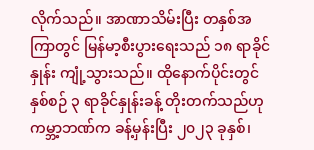လိုက်သည်။ အာဏာသိမ်းပြီး တနှစ်အကြာတွင် မြန်မာ့စီးပွားရေးသည် ၁၈ ရာခိုင်နှုန်း ကျုံ့သွားသည်။ ထိုနောက်ပိုင်းတွင် နှစ်စဉ် ၃ ရာခိုင်နှုန်းခန့် တိုးတက်သည်ဟု ကမ္ဘာ့ဘဏ်က ခန့်မှန်းပြီး ၂၀၂၃ ခုနှစ်၊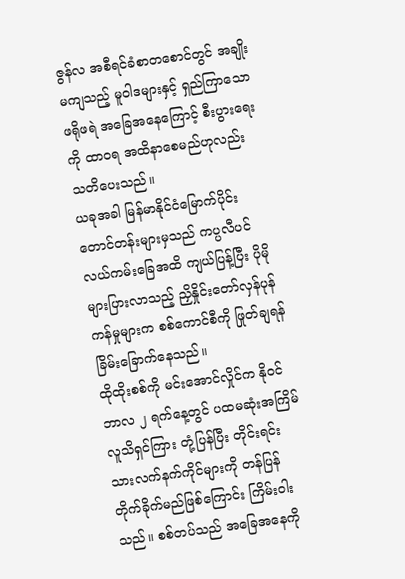ဇွန်လ အစီရင်ခံစာတစောင်တွင် အချိုးမကျသည့် မူဝါဒများနှင့် ရှည်ကြာသော ဖရိုဖရဲ အခြေအနေကြောင့် စီးပွားရေးကို ထာဝရ အထိနာစေမည်ဟုလည်း သတိပေးသည်။
ယခုအခါ မြန်မာနိုင်ငံမြောက်ပိုင်း တောင်တန်းများမှသည် ကပ္ပလီပင်လယ်ကမ်းခြေအထိ ကျယ်ပြန့်ပြီး ပိုမိုများပြားလာသည့် ညှိနှိုင်းတော်လှန်ပုန်ကန်မှုများက စစ်ကောင်စီကို ဖြုတ်ချရန် ခြိမ်းခြောက်နေသည်။
ထိုထိုးစစ်ကို မင်းအောင်လှိုင်က နိုဝင်ဘာလ ၂ ရက်နေ့တွင် ပထမဆုံးအကြိမ် လူသိရှင်ကြား တုံ့ပြန်ပြီး တိုင်းရင်းသားလက်နက်ကိုင်များကို တန်ပြန် တိုက်ခိုက်မည်ဖြစ်ကြောင်း ကြိမ်းဝါးသည်။ စစ်တပ်သည် အခြေအနေကို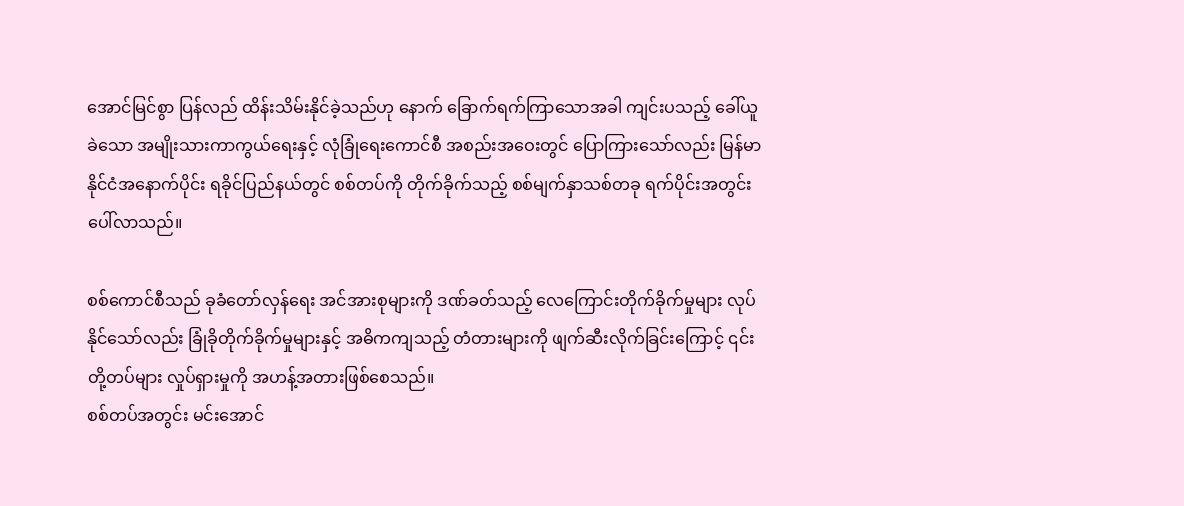အောင်မြင်စွာ ပြန်လည် ထိန်းသိမ်းနိုင်ခဲ့သည်ဟု နောက် ခြောက်ရက်ကြာသောအခါ ကျင်းပသည့် ခေါ်ယူခဲသော အမျိုးသားကာကွယ်ရေးနှင့် လုံခြုံရေးကောင်စီ အစည်းအဝေးတွင် ပြောကြားသော်လည်း မြန်မာနိုင်ငံအနောက်ပိုင်း ရခိုင်ပြည်နယ်တွင် စစ်တပ်ကို တိုက်ခိုက်သည့် စစ်မျက်နှာသစ်တခု ရက်ပိုင်းအတွင်း ပေါ်လာသည်။

စစ်ကောင်စီသည် ခုခံတော်လှန်ရေး အင်အားစုများကို ဒဏ်ခတ်သည့် လေကြောင်းတိုက်ခိုက်မှုများ လုပ်နိုင်သော်လည်း ခြုံခိုတိုက်ခိုက်မှုများနှင့် အဓိကကျသည့် တံတားများကို ဖျက်ဆီးလိုက်ခြင်းကြောင့် ၎င်းတို့တပ်များ လှုပ်ရှားမှုကို အဟန့်အတားဖြစ်စေသည်။
စစ်တပ်အတွင်း မင်းအောင်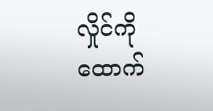လှိုင်ကို ထောက်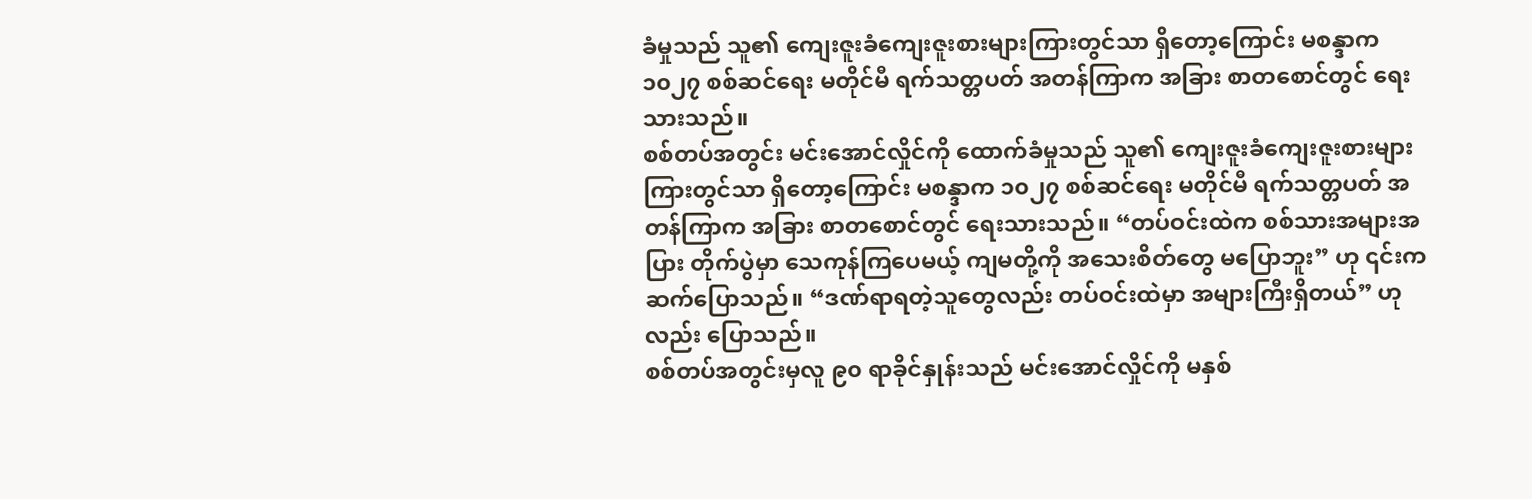ခံမှုသည် သူ၏ ကျေးဇူးခံကျေးဇူးစားများကြားတွင်သာ ရှိတော့ကြောင်း မစန္ဒာက ၁၀၂၇ စစ်ဆင်ရေး မတိုင်မီ ရက်သတ္တပတ် အတန်ကြာက အခြား စာတစောင်တွင် ရေးသားသည်။
စစ်တပ်အတွင်း မင်းအောင်လှိုင်ကို ထောက်ခံမှုသည် သူ၏ ကျေးဇူးခံကျေးဇူးစားများကြားတွင်သာ ရှိတော့ကြောင်း မစန္ဒာက ၁၀၂၇ စစ်ဆင်ရေး မတိုင်မီ ရက်သတ္တပတ် အတန်ကြာက အခြား စာတစောင်တွင် ရေးသားသည်။ “တပ်ဝင်းထဲက စစ်သားအများအပြား တိုက်ပွဲမှာ သေကုန်ကြပေမယ့် ကျမတို့ကို အသေးစိတ်တွေ မပြောဘူး” ဟု ၎င်းက ဆက်ပြောသည်။ “ဒဏ်ရာရတဲ့သူတွေလည်း တပ်ဝင်းထဲမှာ အများကြီးရှိတယ်” ဟုလည်း ပြောသည်။
စစ်တပ်အတွင်းမှလူ ၉၀ ရာခိုင်နှုန်းသည် မင်းအောင်လှိုင်ကို မနှစ်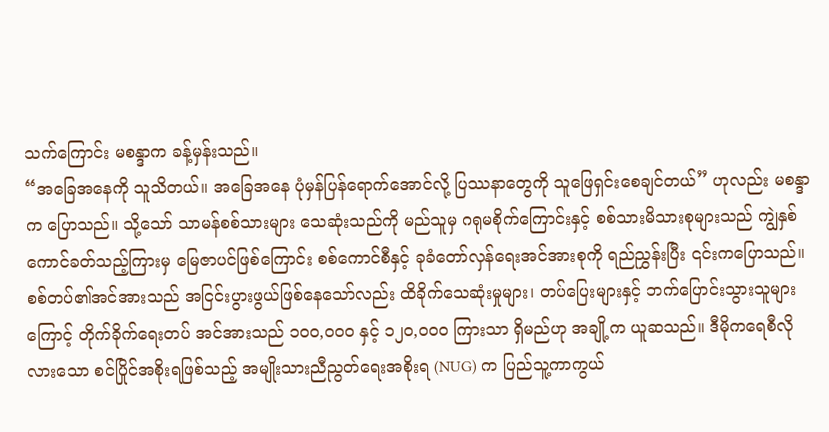သက်ကြောင်း မစန္ဒာက ခန့်မှန်းသည်။
“အခြေအနေကို သူသိတယ်။ အခြေအနေ ပုံမှန်ပြန်ရောက်အောင်လို့ ပြဿနာတွေကို သူဖြေရှင်းစေချင်တယ်” ဟုလည်း မစန္ဒာက ပြောသည်။ သို့သော် သာမန်စစ်သားများ သေဆုံးသည်ကို မည်သူမှ ဂရုမစိုက်ကြောင်းနှင့် စစ်သားမိသားစုများသည် ကျွဲနှစ်ကောင်ခတ်သည့်ကြားမှ မြေဇာပင်ဖြစ်ကြောင်း စစ်ကောင်စီနှင့် ခုခံတော်လှန်ရေးအင်အားစုကို ရည်ညွှန်းပြီး ၎င်းကပြောသည်။
စစ်တပ်၏အင်အားသည် အငြင်းပွားဖွယ်ဖြစ်နေသော်လည်း ထိခိုက်သေဆုံးမှုများ၊ တပ်ပြေးများနှင့် ဘက်ပြောင်းသွားသူများကြောင့် တိုက်ခိုက်ရေးတပ် အင်အားသည် ၁၀၀,၀၀၀ နှင့် ၁၂၀,၀၀၀ ကြားသာ ရှိမည်ဟု အချို့က ယူဆသည်။ ဒီမိုကရေစီလိုလားသော စင်ပြိုင်အစိုးရဖြစ်သည့် အမျိုးသားညီညွတ်ရေးအစိုးရ (NUG) က ပြည်သူ့ကာကွယ်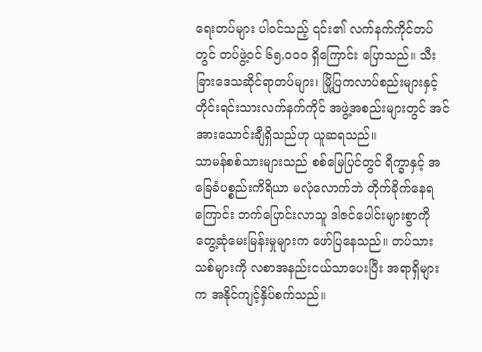ရေးတပ်များ ပါဝင်သည့် ၎င်း၏ လက်နက်ကိုင်တပ်တွင် တပ်ဖွဲ့ဝင် ၆၅,၀၀၀ ရှိကြောင်း ပြောသည်။ သီးခြားဒေသဆိုင်ရာတပ်များ၊ မြို့ပြကလာပ်စည်းများနှင့် တိုင်းရင်းသားလက်နက်ကိုင် အဖွဲ့အစည်းများတွင် အင်အားသောင်းချီရှိသည်ဟု ယူဆရသည်။
သာမန်စစ်သားများသည် စစ်မြေပြင်တွင် ရိက္ခာနှင့် အခြေခံပစ္စည်းကိရိယာ မလုံလောက်ဘဲ တိုက်ခိုက်နေရကြောင်း ဘက်ပြောင်းလာသူ ဒါဇင်ပေါင်းများစွာကို တွေ့ဆုံမေးမြန်းမှုများက ဖော်ပြနေသည်။ တပ်သားသစ်များကို လစာအနည်းငယ်သာပေးပြီး အရာရှိများက အနိုင်ကျင့်နှိပ်စက်သည်။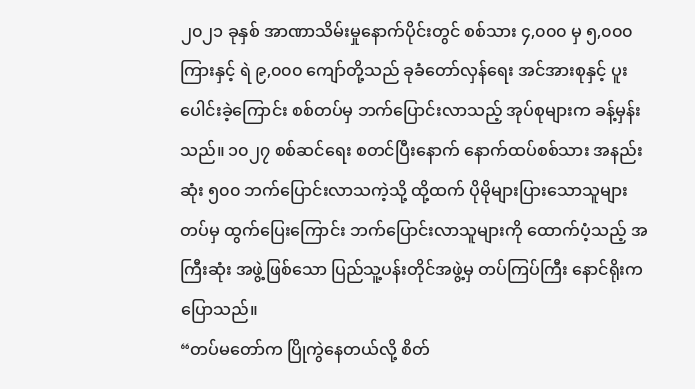၂၀၂၁ ခုနှစ် အာဏာသိမ်းမှုနောက်ပိုင်းတွင် စစ်သား ၄,၀၀၀ မှ ၅,၀၀၀ ကြားနှင့် ရဲ ၉,၀၀၀ ကျော်တို့သည် ခုခံတော်လှန်ရေး အင်အားစုနှင့် ပူးပေါင်းခဲ့ကြောင်း စစ်တပ်မှ ဘက်ပြောင်းလာသည့် အုပ်စုများက ခန့်မှန်းသည်။ ၁၀၂၇ စစ်ဆင်ရေး စတင်ပြီးနောက် နောက်ထပ်စစ်သား အနည်းဆုံး ၅၀၀ ဘက်ပြောင်းလာသကဲ့သို့ ထို့ထက် ပိုမိုများပြားသောသူများ တပ်မှ ထွက်ပြေးကြောင်း ဘက်ပြောင်းလာသူများကို ထောက်ပံ့သည့် အကြီးဆုံး အဖွဲ့ဖြစ်သော ပြည်သူ့ပန်းတိုင်အဖွဲ့မှ တပ်ကြပ်ကြီး နောင်ရိုးက ပြောသည်။
“တပ်မတော်က ပြိုကွဲနေတယ်လို့ စိတ်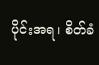ပိုင်းအရ၊ စိတ်ခံ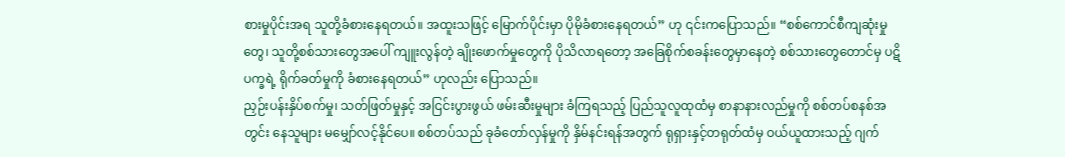စားမှုပိုင်းအရ သူတို့ခံစားနေရတယ်။ အထူးသဖြင့် မြောက်ပိုင်းမှာ ပိုမိုခံစားနေရတယ်” ဟု ၎င်းကပြောသည်။ “စစ်ကောင်စီကျဆုံးမှုတွေ၊ သူတို့စစ်သားတွေအပေါ် ကျူးလွန်တဲ့ ချိုးဖောက်မှုတွေကို ပိုသိလာရတော့ အခြေစိုက်စခန်းတွေမှာနေတဲ့ စစ်သားတွေတောင်မှ ပဋိပက္ခရဲ့ ရိုက်ခတ်မှုကို ခံစားနေရတယ်” ဟုလည်း ပြောသည်။
ညှဉ်းပန်းနှိပ်စက်မှု၊ သတ်ဖြတ်မှုနှင့် အငြင်းပွားဖွယ် ဖမ်းဆီးမှုများ ခံကြရသည့် ပြည်သူလူထုထံမှ စာနာနားလည်မှုကို စစ်တပ်စနစ်အတွင်း နေသူများ မမျှော်လင့်နိုင်ပေ။ စစ်တပ်သည် ခုခံတော်လှန်မှုကို နှိမ်နင်းရန်အတွက် ရုရှားနှင့်တရုတ်ထံမှ ဝယ်ယူထားသည့် ဂျက်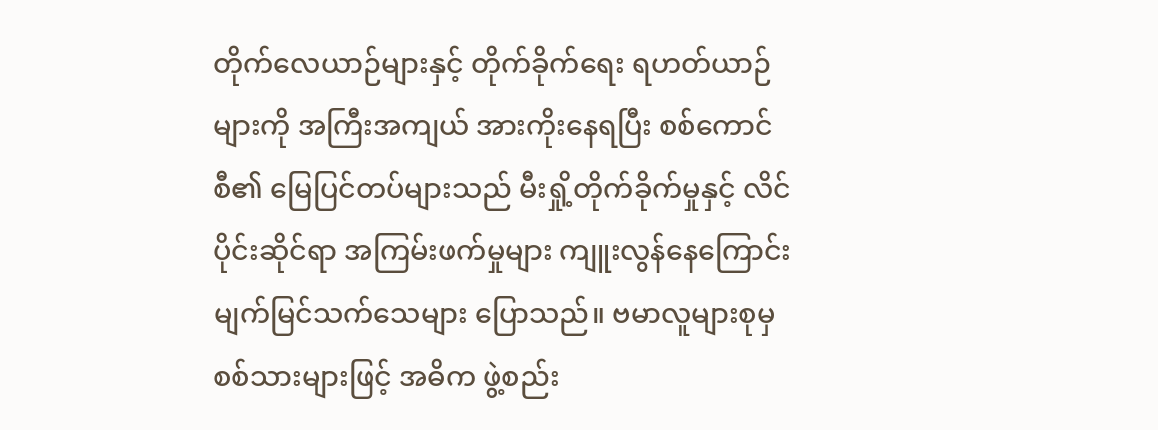တိုက်လေယာဉ်များနှင့် တိုက်ခိုက်ရေး ရဟတ်ယာဉ်များကို အကြီးအကျယ် အားကိုးနေရပြီး စစ်ကောင်စီ၏ မြေပြင်တပ်များသည် မီးရှို့တိုက်ခိုက်မှုနှင့် လိင်ပိုင်းဆိုင်ရာ အကြမ်းဖက်မှုများ ကျူးလွန်နေကြောင်း မျက်မြင်သက်သေများ ပြောသည်။ ဗမာလူများစုမှ စစ်သားများဖြင့် အဓိက ဖွဲ့စည်း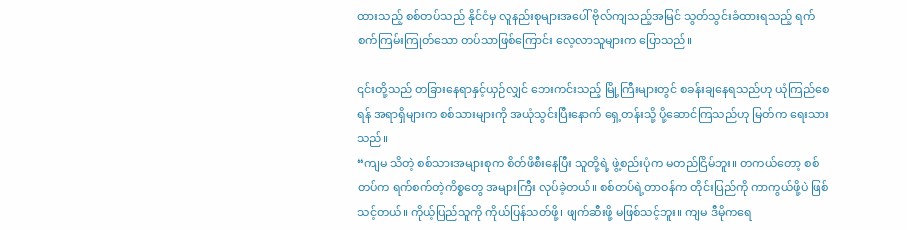ထားသည့် စစ်တပ်သည် နိုင်ငံမှ လူနည်းစုများအပေါ် ဗိုလ်ကျသည့်အမြင် သွတ်သွင်းခံထားရသည့် ရက်စက်ကြမ်းကြုတ်သော တပ်သာဖြစ်ကြောင်း လေ့လာသူများက ပြောသည်။

၎င်းတို့သည် တခြားနေရာနှင့်ယှဉ်လျှင် ဘေးကင်းသည့် မြို့ကြီးများတွင် စခန်းချနေရသည်ဟု ယုံကြည်စေရန် အရာရှိများက စစ်သားများကို အယုံသွင်းပြီးနောက် ရှေ့တန်းသို့ ပို့ဆောင်ကြသည်ဟု မြတ်က ရေးသားသည်။
“ကျမ သိတဲ့ စစ်သားအများစုက စိတ်ဖိစီးနေပြီး သူတို့ရဲ့ ဖွဲ့စည်းပုံက မတည်ငြိမ်ဘူး။ တကယ်တော့ စစ်တပ်က ရက်စက်တဲ့ကိစ္စတွေ အများကြီး လုပ်ခဲ့တယ်။ စစ်တပ်ရဲ့တာဝန်က တိုင်းပြည်ကို ကာကွယ်ဖို့ပဲ ဖြစ်သင့်တယ်။ ကိုယ့်ပြည်သူကို ကိုယ်ပြန်သတ်ဖို့၊ ဖျက်ဆီးဖို့ မဖြစ်သင့်ဘူး။ ကျမ ဒီမိုကရေ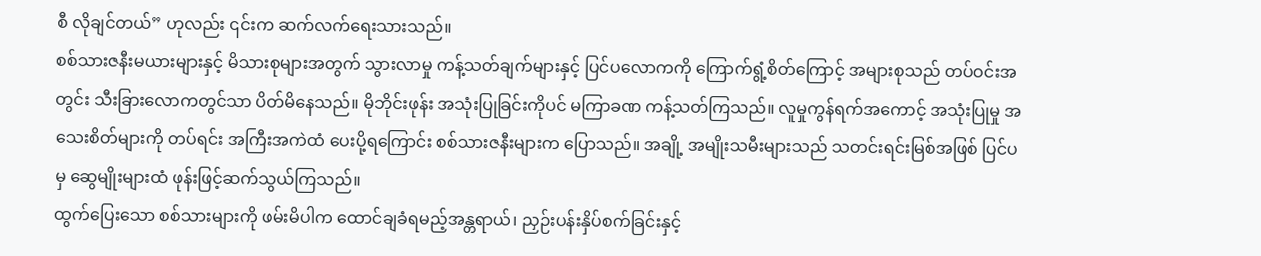စီ လိုချင်တယ်” ဟုလည်း ၎င်းက ဆက်လက်ရေးသားသည်။
စစ်သားဇနီးမယားများနှင့် မိသားစုများအတွက် သွားလာမှု ကန့်သတ်ချက်များနှင့် ပြင်ပလောကကို ကြောက်ရွံ့စိတ်ကြောင့် အများစုသည် တပ်ဝင်းအတွင်း သီးခြားလောကတွင်သာ ပိတ်မိနေသည်။ မိုဘိုင်းဖုန်း အသုံးပြုခြင်းကိုပင် မကြာခဏ ကန့်သတ်ကြသည်။ လူမှုကွန်ရက်အကောင့် အသုံးပြုမှု အသေးစိတ်များကို တပ်ရင်း အကြီးအကဲထံ ပေးပို့ရကြောင်း စစ်သားဇနီးများက ပြောသည်။ အချို့ အမျိုးသမီးများသည် သတင်းရင်းမြစ်အဖြစ် ပြင်ပမှ ဆွေမျိုးများထံ ဖုန်းဖြင့်ဆက်သွယ်ကြသည်။
ထွက်ပြေးသော စစ်သားများကို ဖမ်းမိပါက ထောင်ချခံရမည့်အန္တရာယ်၊ ညှဉ်းပန်းနှိပ်စက်ခြင်းနှင့်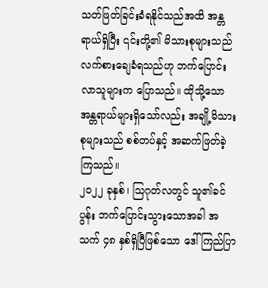သတ်ဖြတ်ခြင်းခံရနိုင်သည်အထိ အန္တရာယ်ရှိပြီး ၎င်းတို့၏ မိသားစုများသည် လက်စားချေခံရသည်ဟု ဘက်ပြောင်းလာသူများက ပြောသည်။ ထိုသို့သော အန္တရာယ်များရှိသော်လည်း အချို့မိသားစုများသည် စစ်တပ်နှင့် အဆက်ဖြတ်ခဲ့ကြသည်။
၂၀၂၂ ခုနှစ်၊ သြဂုတ်လတွင် သူ၏ခင်ပွန်း ဘက်ပြောင်းသွားသောအခါ အသက် ၄၈ နှစ်ရှိပြီဖြစ်သော ဒေါ်ကြည်ပြာ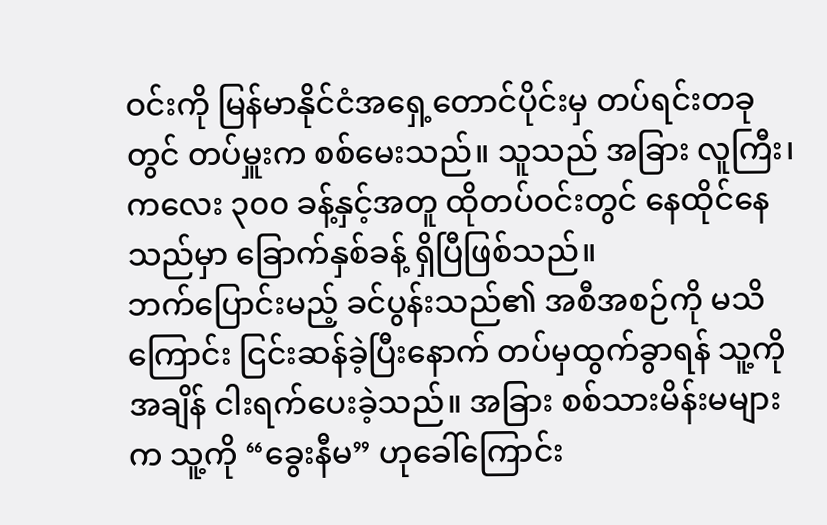ဝင်းကို မြန်မာနိုင်ငံအရှေ့တောင်ပိုင်းမှ တပ်ရင်းတခုတွင် တပ်မှူးက စစ်မေးသည်။ သူသည် အခြား လူကြီး၊ ကလေး ၃၀၀ ခန့်နှင့်အတူ ထိုတပ်ဝင်းတွင် နေထိုင်နေသည်မှာ ခြောက်နှစ်ခန့် ရှိပြီဖြစ်သည်။
ဘက်ပြောင်းမည့် ခင်ပွန်းသည်၏ အစီအစဉ်ကို မသိကြောင်း ငြင်းဆန်ခဲ့ပြီးနောက် တပ်မှထွက်ခွာရန် သူ့ကို အချိန် ငါးရက်ပေးခဲ့သည်။ အခြား စစ်သားမိန်းမများက သူ့ကို “ခွေးနီမ” ဟုခေါ်ကြောင်း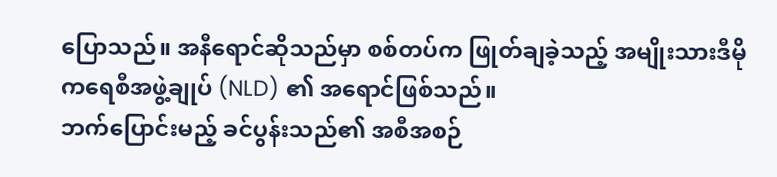ပြောသည်။ အနီရောင်ဆိုသည်မှာ စစ်တပ်က ဖြုတ်ချခဲ့သည့် အမျိုးသားဒီမိုကရေစီအဖွဲ့ချုပ် (NLD) ၏ အရောင်ဖြစ်သည်။
ဘက်ပြောင်းမည့် ခင်ပွန်းသည်၏ အစီအစဉ်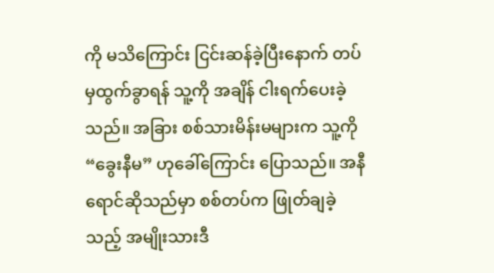ကို မသိကြောင်း ငြင်းဆန်ခဲ့ပြီးနောက် တပ်မှထွက်ခွာရန် သူ့ကို အချိန် ငါးရက်ပေးခဲ့သည်။ အခြား စစ်သားမိန်းမများက သူ့ကို “ခွေးနီမ” ဟုခေါ်ကြောင်း ပြောသည်။ အနီရောင်ဆိုသည်မှာ စစ်တပ်က ဖြုတ်ချခဲ့သည့် အမျိုးသားဒီ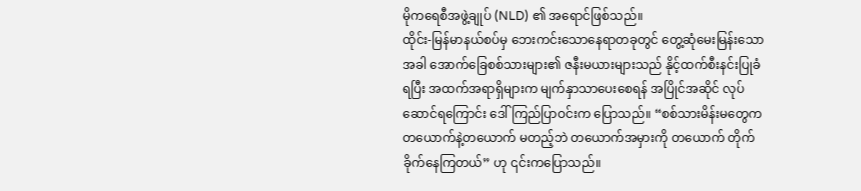မိုကရေစီအဖွဲ့ချုပ် (NLD) ၏ အရောင်ဖြစ်သည်။
ထိုင်း-မြန်မာနယ်စပ်မှ ဘေးကင်းသောနေရာတခုတွင် တွေ့ဆုံမေးမြန်းသောအခါ အောက်ခြေစစ်သားများ၏ ဇနီးမယားများသည် နိုင့်ထက်စီးနင်းပြုခံရပြီး အထက်အရာရှိများက မျက်နှာသာပေးစေရန် အပြိုင်အဆိုင် လုပ်ဆောင်ရကြောင်း ဒေါ်ကြည်ပြာဝင်းက ပြောသည်။ “စစ်သားမိန်းမတွေက တယောက်နဲ့တယောက် မတည့်ဘဲ တယောက်အမှားကို တယောက် တိုက်ခိုက်နေကြတယ်” ဟု ၎င်းကပြောသည်။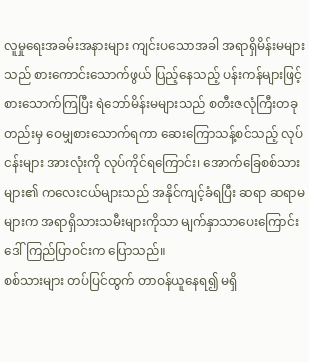လူမှုရေးအခမ်းအနားများ ကျင်းပသောအခါ အရာရှိမိန်းမများသည် စားကောင်းသောက်ဖွယ် ပြည့်နေသည့် ပန်းကန်များဖြင့် စားသောက်ကြပြီး ရဲဘော်မိန်းမများသည် စတီးဇလုံကြီးတခုတည်းမှ ဝေမျှစားသောက်ရကာ ဆေးကြောသန့်စင်သည့် လုပ်ငန်းများ အားလုံးကို လုပ်ကိုင်ရကြောင်း၊ အောက်ခြေစစ်သားများ၏ ကလေးငယ်များသည် အနိုင်ကျင့်ခံရပြီး ဆရာ ဆရာမများက အရာရှိသားသမီးများကိုသာ မျက်နှာသာပေးကြောင်း ဒေါ်ကြည်ပြာဝင်းက ပြောသည်။
စစ်သားများ တပ်ပြင်ထွက် တာဝန်ယူနေရ၍ မရှိ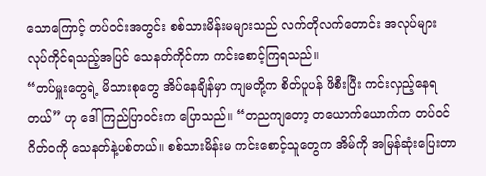သောကြောင့် တပ်ဝင်းအတွင်း စစ်သားမိန်းမများသည် လက်တိုလက်တောင်း အလုပ်များ လုပ်ကိုင်ရသည့်အပြင် သေနတ်ကိုင်ကာ ကင်းစောင့်ကြရသည်။
“တပ်မှူးတွေရဲ့ မိသားစုတွေ အိပ်နေချိန်မှာ ကျမတို့က စိတ်ပူပန် ဖိစီးပြီး ကင်းလှည့်နေရတယ်” ဟု ဒေါ်ကြည်ပြာဝင်းက ပြောသည်။ “တညကျတော့ တယောက်ယောက်က တပ်ဝင်ဂိတ်ဝကို သေနတ်နဲ့ပစ်တယ်။ စစ်သားမိန်းမ ကင်းစောင့်သူတွေက အိမ်ကို အမြန်ဆုံးပြေးတာ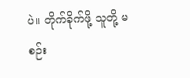ပဲ။ တိုက်ခိုက်ဖို့ သူတို့ မစဉ်း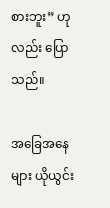စားဘူး” ဟုလည်း ပြောသည်။

အခြေအနေများ ယိုယွင်း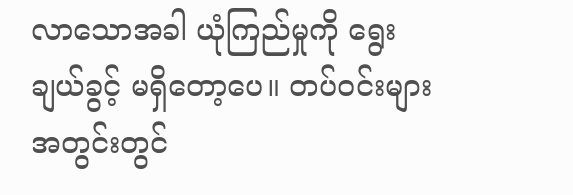လာသောအခါ ယုံကြည်မှုကို ရွေးချယ်ခွင့် မရှိတော့ပေ။ တပ်ဝင်းများအတွင်းတွင်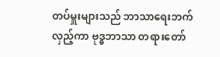တပ်မှူးများသည် ဘာသာရေးဘက်လှည့်ကာ ဗုဒ္ဓဘာသာ တရားတော်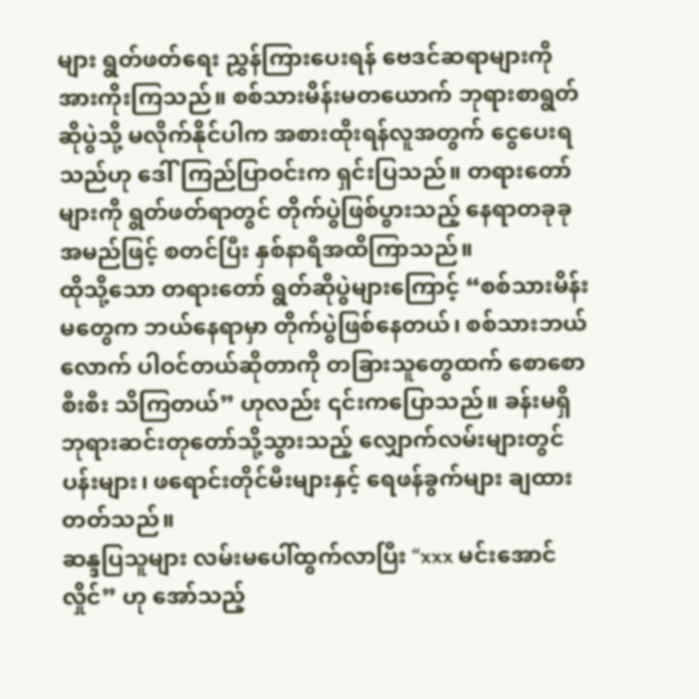များ ရွတ်ဖတ်ရေး ညွှန်ကြားပေးရန် ဗေဒင်ဆရာများကို အားကိုးကြသည်။ စစ်သားမိန်းမတယောက် ဘုရားစာရွတ်ဆိုပွဲသို့ မလိုက်နိုင်ပါက အစားထိုးရန်လူအတွက် ငွေပေးရသည်ဟု ဒေါ်ကြည်ပြာဝင်းက ရှင်းပြသည်။ တရားတော်များကို ရွတ်ဖတ်ရာတွင် တိုက်ပွဲဖြစ်ပွားသည့် နေရာတခုခု အမည်ဖြင့် စတင်ပြီး နှစ်နာရီအထိကြာသည်။
ထိုသို့သော တရားတော် ရွတ်ဆိုပွဲများကြောင့် “စစ်သားမိန်းမတွေက ဘယ်နေရာမှာ တိုက်ပွဲဖြစ်နေတယ်၊ စစ်သားဘယ်လောက် ပါဝင်တယ်ဆိုတာကို တခြားသူတွေထက် စောစောစီးစီး သိကြတယ်” ဟုလည်း ၎င်းကပြောသည်။ ခန်းမရှိ ဘုရားဆင်းတုတော်သို့သွားသည့် လျှောက်လမ်းများတွင် ပန်းများ၊ ဖရောင်းတိုင်မီးများနှင့် ရေဖန်ခွက်များ ချထားတတ်သည်။
ဆန္ဒပြသူများ လမ်းမပေါ်ထွက်လာပြီး “xxx မင်းအောင်လှိုင်” ဟု အော်သည့်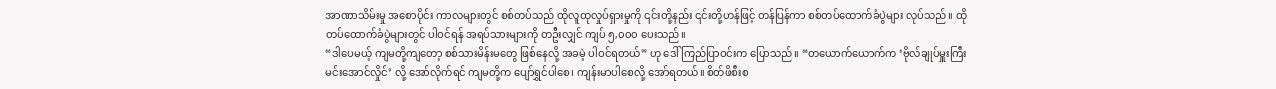အာဏာသိမ်းမှု အစောပိုင်း ကာလများတွင် စစ်တပ်သည် ထိုလူထုလှုပ်ရှားမှုကို ၎င်းတို့နည်း ၎င်းတို့ဟန်ဖြင့် တန်ပြန်ကာ စစ်တပ်ထောက်ခံပွဲများ လုပ်သည်။ ထိုတပ်ထောက်ခံပွဲများတွင် ပါဝင်ရန် အရပ်သားများကို တဦးလျှင် ကျပ် ၅,၀၀၀ ပေးသည်။
“ဒါပေမယ့် ကျမတို့ကျတော့ စစ်သားမိန်းမတွေ ဖြစ်နေလို့ အခမဲ့ ပါဝင်ရတယ်” ဟု ဒေါ်ကြည်ပြာဝင်းက ပြောသည်။ “တယောက်ယောက်က ‘ဗိုလ်ချုပ်မှူးကြီး မင်းအောင်လှိုင်’ လို့ အော်လိုက်ရင် ကျမတို့က ပျော်ရွှင်ပါစေ၊ ကျန်းမာပါစေလို့ အော်ရတယ်။ စိတ်ဖိစီးစ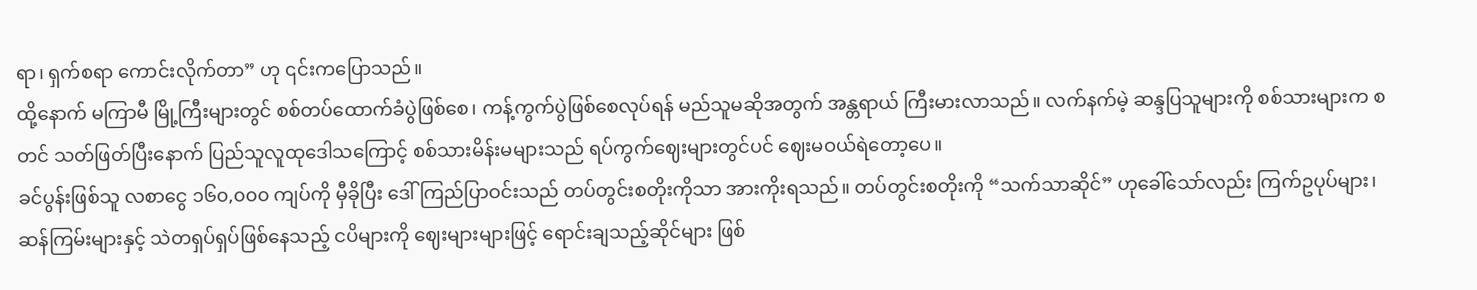ရာ၊ ရှက်စရာ ကောင်းလိုက်တာ” ဟု ၎င်းကပြောသည်။
ထို့နောက် မကြာမီ မြို့ကြီးများတွင် စစ်တပ်ထောက်ခံပွဲဖြစ်စေ၊ ကန့်ကွက်ပွဲဖြစ်စေလုပ်ရန် မည်သူမဆိုအတွက် အန္တရာယ် ကြီးမားလာသည်။ လက်နက်မဲ့ ဆန္ဒပြသူများကို စစ်သားများက စတင် သတ်ဖြတ်ပြီးနောက် ပြည်သူလူထုဒေါသကြောင့် စစ်သားမိန်းမများသည် ရပ်ကွက်ဈေးများတွင်ပင် ဈေးမဝယ်ရဲတော့ပေ။
ခင်ပွန်းဖြစ်သူ လစာငွေ ၁၆၀,၀၀၀ ကျပ်ကို မှီခိုပြီး ဒေါ်ကြည်ပြာဝင်းသည် တပ်တွင်းစတိုးကိုသာ အားကိုးရသည်။ တပ်တွင်းစတိုးကို “သက်သာဆိုင်” ဟုခေါ်သော်လည်း ကြက်ဥပုပ်များ၊ ဆန်ကြမ်းများနှင့် သဲတရှပ်ရှပ်ဖြစ်နေသည့် ငပိများကို ဈေးများများဖြင့် ရောင်းချသည့်ဆိုင်များ ဖြစ်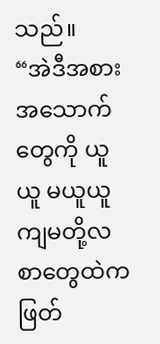သည်။
“အဲဒီအစားအသောက်တွေကို ယူယူ မယူယူ ကျမတို့လစာတွေထဲက ဖြတ်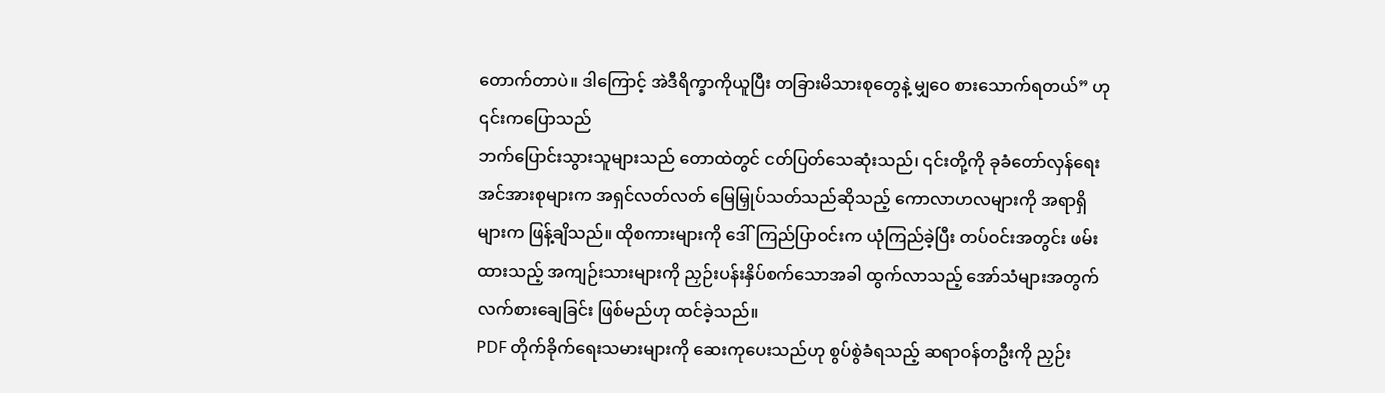တောက်တာပဲ။ ဒါကြောင့် အဲဒီရိက္ခာကိုယူပြီး တခြားမိသားစုတွေနဲ့ မျှဝေ စားသောက်ရတယ်” ဟု ၎င်းကပြောသည်
ဘက်ပြောင်းသွားသူများသည် တောထဲတွင် ငတ်ပြတ်သေဆုံးသည်၊ ၎င်းတို့ကို ခုခံတော်လှန်ရေး အင်အားစုများက အရှင်လတ်လတ် မြေမြှုပ်သတ်သည်ဆိုသည့် ကောလာဟလများကို အရာရှိများက ဖြန့်ချိသည်။ ထိုစကားများကို ဒေါ်ကြည်ပြာဝင်းက ယုံကြည်ခဲ့ပြီး တပ်ဝင်းအတွင်း ဖမ်းထားသည့် အကျဉ်းသားများကို ညှဉ်းပန်းနှိပ်စက်သောအခါ ထွက်လာသည့် အော်သံများအတွက် လက်စားချေခြင်း ဖြစ်မည်ဟု ထင်ခဲ့သည်။
PDF တိုက်ခိုက်ရေးသမားများကို ဆေးကုပေးသည်ဟု စွပ်စွဲခံရသည့် ဆရာဝန်တဦးကို ညှဉ်း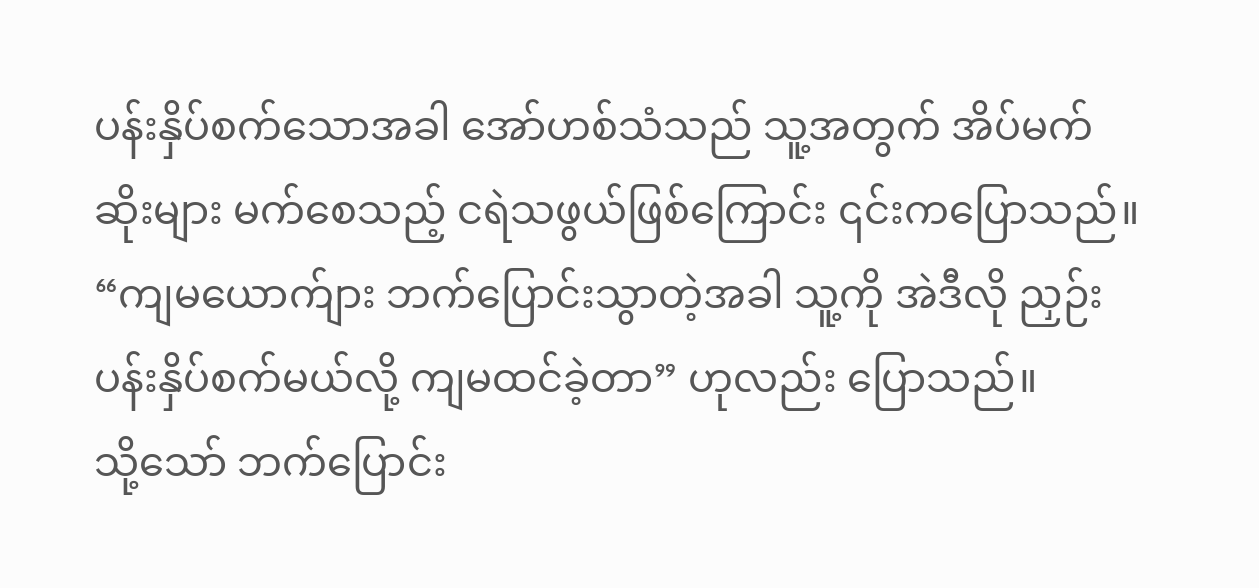ပန်းနှိပ်စက်သောအခါ အော်ဟစ်သံသည် သူ့အတွက် အိပ်မက်ဆိုးများ မက်စေသည့် ငရဲသဖွယ်ဖြစ်ကြောင်း ၎င်းကပြောသည်။
“ကျမယောက်ျား ဘက်ပြောင်းသွာတဲ့အခါ သူ့ကို အဲဒီလို ညှဉ်းပန်းနှိပ်စက်မယ်လို့ ကျမထင်ခဲ့တာ” ဟုလည်း ပြောသည်။
သို့သော် ဘက်ပြောင်း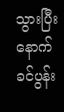သွားပြီးနောက် ခင်ပွန်း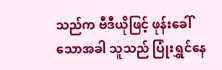သည်က ဗီဒီယိုဖြင့် ဖုန်းခေါ်သောအခါ သူသည် ပြုံးရွှင်နေ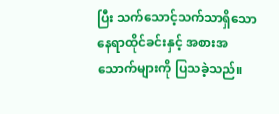ပြီး သက်သောင့်သက်သာရှိသော နေရာထိုင်ခင်းနှင့် အစားအသောက်များကို ပြသခဲ့သည်။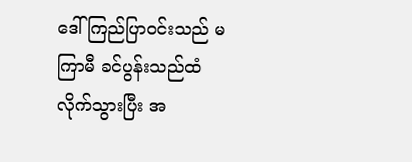ဒေါ်ကြည်ပြာဝင်းသည် မကြာမီ ခင်ပွန်းသည်ထံ လိုက်သွားပြီး အ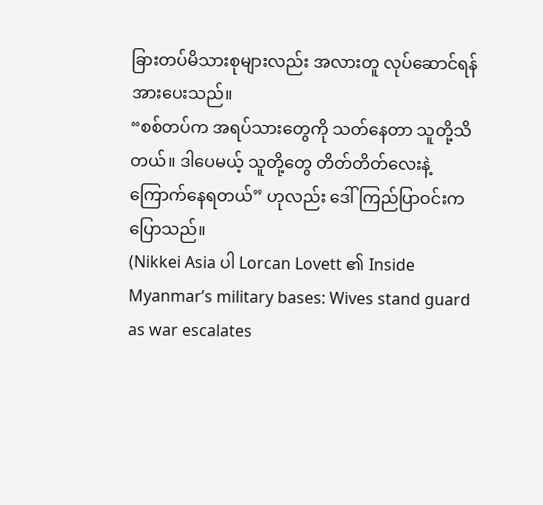ခြားတပ်မိသားစုများလည်း အလားတူ လုပ်ဆောင်ရန် အားပေးသည်။
“စစ်တပ်က အရပ်သားတွေကို သတ်နေတာ သူတို့သိတယ်။ ဒါပေမယ့် သူတို့တွေ တိတ်တိတ်လေးနဲ့ ကြောက်နေရတယ်” ဟုလည်း ဒေါ်ကြည်ပြာဝင်းက ပြောသည်။
(Nikkei Asia ပါ Lorcan Lovett ၏ Inside Myanmar’s military bases: Wives stand guard as war escalates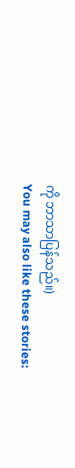ကို ဘာသာပြန်သည်။)
You may also like these stories: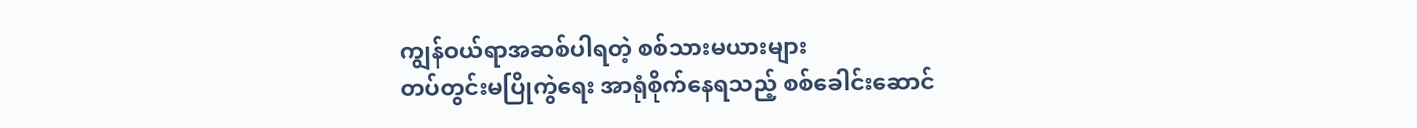ကျွန်ဝယ်ရာအဆစ်ပါရတဲ့ စစ်သားမယားများ
တပ်တွင်းမပြိုကွဲရေး အာရုံစိုက်နေရသည့် စစ်ခေါင်းဆောင်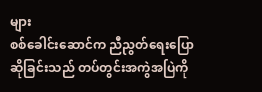များ
စစ်ခေါင်းဆောင်က ညီညွတ်ရေးပြောဆိုခြင်းသည် တပ်တွင်းအကွဲအပြဲကို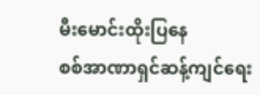မီးမောင်းထိုးပြနေ
စစ်အာဏာရှင်ဆန့်ကျင်ရေး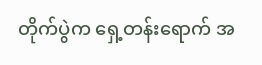တိုက်ပွဲက ရှေ့တန်းရောက် အ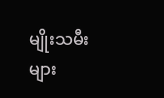မျိုးသမီးများ